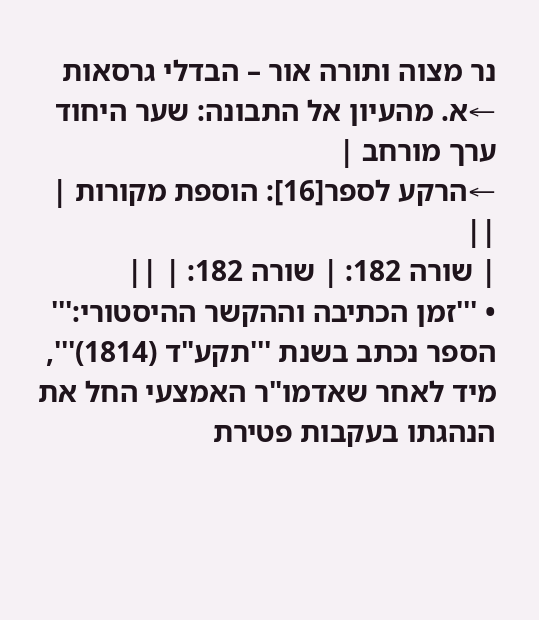נר מצוה ותורה אור – הבדלי גרסאות
←א. מהעיון אל התבונה: שער היחוד ערך מורחב |
←הרקע לספר[16]: הוספת מקורות |
||
| שורה 182: | שורה 182: | ||
• '''זמן הכתיבה וההקשר ההיסטורי:''' הספר נכתב בשנת '''תקע"ד (1814)''', מיד לאחר שאדמו"ר האמצעי החל את הנהגתו בעקבות פטירת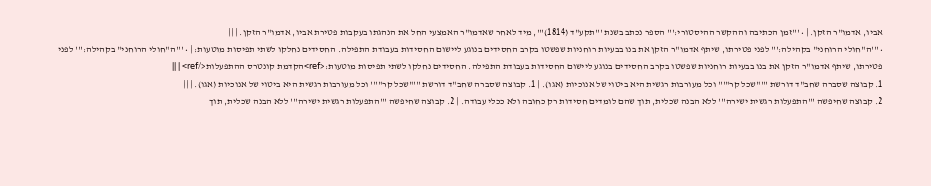אביו, אדמו"ר הזקן. | • '''זמן הכתיבה וההקשר ההיסטורי:''' הספר נכתב בשנת '''תקע"ד (1814)''', מיד לאחר שאדמו"ר האמצעי החל את הנהגתו בעקבות פטירת אביו, אדמו"ר הזקן. | ||
• '''ה"חולי הרוחני" בקהילה:''' לפני פטירתו, שיתף אדמו"ר הזקן את בנו בבעיות רוחניות שפשטו בקרב החסידים בנוגע ליישום החסידות בעבודת התפילה. החסידים נחלקו לשתי תפיסות מוטעות: | • '''ה"חולי הרוחני" בקהילה:''' לפני פטירתו, שיתף אדמו"ר הזקן את בנו בבעיות רוחניות שפשטו בקרב החסידים בנוגע ליישום החסידות בעבודת התפילה. החסידים נחלקו לשתי תפיסות מוטעות:<ref>הקדמת קונטרס ההתפעלות</ref> | ||
1. קבוצה שסברה שחב"ד דורשת '''"שכל קר"''' וכל מעורבות רגשית היא ביטוי של אנוכיות (אגו). | 1. קבוצה שסברה שחב"ד דורשת '''"שכל קר"''' וכל מעורבות רגשית היא ביטוי של אנוכיות (אגו). | ||
2. קבוצה שחיפשה '''התפעלות רגשית ישירה''' ללא הבנה שכלית, תוך שהם לומדים חסידות רק כחובה ולא ככלי עבודה. | 2. קבוצה שחיפשה '''התפעלות רגשית ישירה''' ללא הבנה שכלית, תוך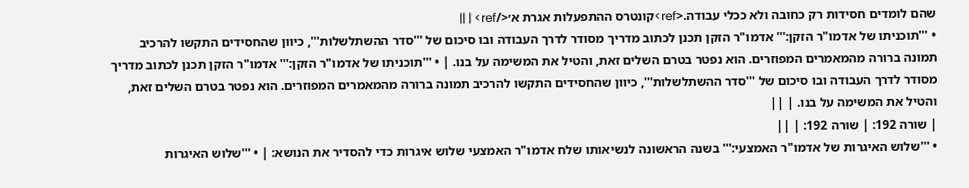שהם לומדים חסידות רק כחובה ולא ככלי עבודה.<ref>קונטרס ההתפעלות אגרת א׳</ref> | ||
• '''תוכניתו של אדמו"ר הזקן:''' אדמו"ר הזקן תכנן לכתוב מדריך מסודר לדרך העבודה ובו סיכום של '''סדר ההשתלשלות''', כיוון שהחסידים התקשו להרכיב תמונה ברורה מהמאמרים המפוזרים. הוא נפטר בטרם השלים זאת, והטיל את המשימה על בנו. | • '''תוכניתו של אדמו"ר הזקן:''' אדמו"ר הזקן תכנן לכתוב מדריך מסודר לדרך העבודה ובו סיכום של '''סדר ההשתלשלות''', כיוון שהחסידים התקשו להרכיב תמונה ברורה מהמאמרים המפוזרים. הוא נפטר בטרם השלים זאת, והטיל את המשימה על בנו. | ||
| שורה 192: | שורה 192: | ||
• '''שלוש האיגרות של אדמו"ר האמצעי:''' בשנה הראשונה לנשיאותו שלח אדמו"ר האמצעי שלוש איגרות כדי להסדיר את הנושא: | • '''שלוש האיגרות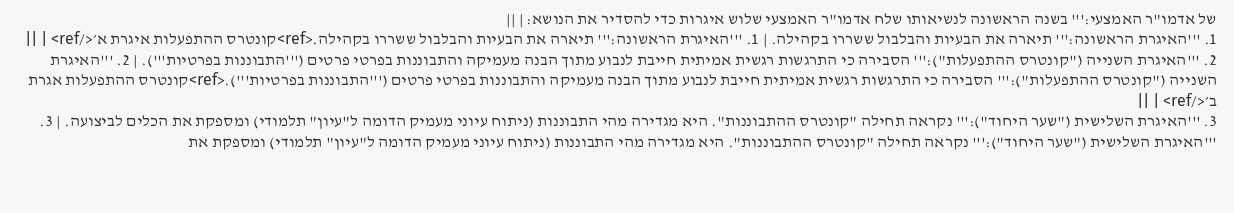של אדמו"ר האמצעי:''' בשנה הראשונה לנשיאותו שלח אדמו"ר האמצעי שלוש איגרות כדי להסדיר את הנושא: | ||
1. '''האיגרת הראשונה:''' תיארה את הבעיות והבלבול ששררו בקהילה. | 1. '''האיגרת הראשונה:''' תיארה את הבעיות והבלבול ששררו בקהילה.<ref>קונטרס ההתפעלות איגרת א׳</ref> | ||
2. '''האיגרת השנייה ("קונטרס ההתפעלות"):''' הסבירה כי התרגשות רגשית אמיתית חייבת לנבוע מתוך הבנה מעמיקה והתבוננות בפרטי פרטים ('''התבוננות בפרטיות'''). | 2. '''האיגרת השנייה ("קונטרס ההתפעלות"):''' הסבירה כי התרגשות רגשית אמיתית חייבת לנבוע מתוך הבנה מעמיקה והתבוננות בפרטי פרטים ('''התבוננות בפרטיות''').<ref>קונטרס ההתפעלות אגרת ב׳</ref> | ||
3. '''האיגרת השלישית ("שער היחוד"):''' נקראה תחילה "קונטרס ההתבוננות". היא מגדירה מהי התבוננות (ניתוח עיוני מעמיק הדומה ל"עיון" תלמודי) ומספקת את הכלים לביצועה. | 3. '''האיגרת השלישית ("שער היחוד"):''' נקראה תחילה "קונטרס ההתבוננות". היא מגדירה מהי התבוננות (ניתוח עיוני מעמיק הדומה ל"עיון" תלמודי) ומספקת את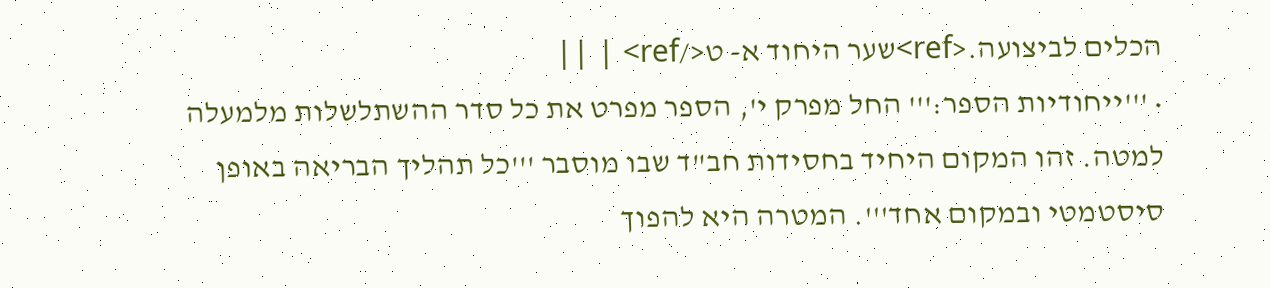הכלים לביצועה.<ref>שער היחוד א- ט</ref> | ||
• '''ייחודיות הספר:''' החל מפרק י', הספר מפרט את כל סדר ההשתלשלות מלמעלה למטה. זהו המקום היחיד בחסידות חב"ד שבו מוסבר '''כל תהליך הבריאה באופן סיסטמטי ובמקום אחד'''. המטרה היא להפוך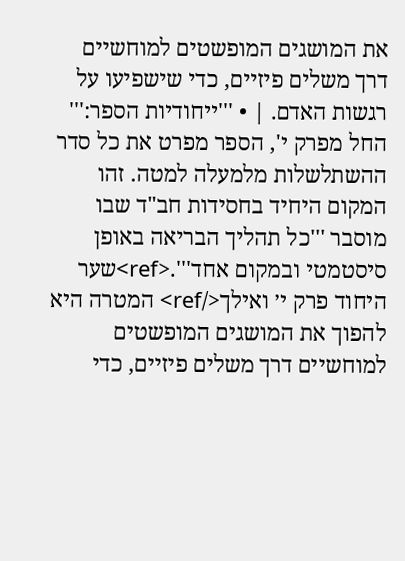את המושגים המופשטים למוחשיים דרך משלים פיזיים, כדי שישפיעו על רגשות האדם. | • '''ייחודיות הספר:''' החל מפרק י', הספר מפרט את כל סדר ההשתלשלות מלמעלה למטה. זהו המקום היחיד בחסידות חב"ד שבו מוסבר '''כל תהליך הבריאה באופן סיסטמטי ובמקום אחד'''.<ref>שער היחוד פרק י׳ ואילך</ref> המטרה היא להפוך את המושגים המופשטים למוחשיים דרך משלים פיזיים, כדי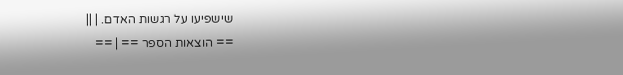שישפיעו על רגשות האדם. | ||
== הוצאות הספר == | ==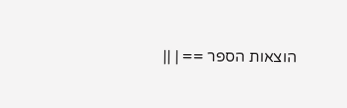הוצאות הספר == | ||